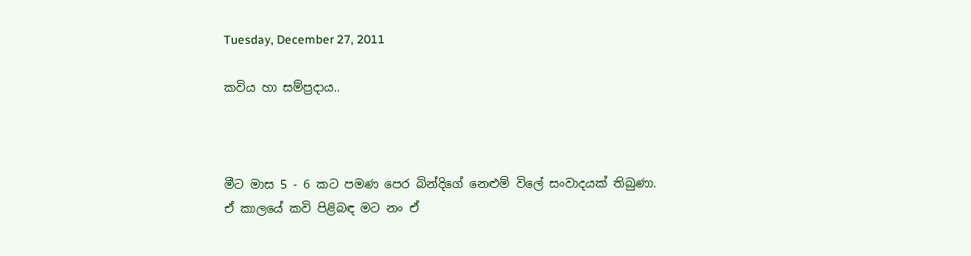Tuesday, December 27, 2011

කවිය හා සම්ප්‍රදාය..



මීට මාස 5 - 6 කට පමණ පෙර බින්දිගේ නෙළුම් විලේ සංවාදයක් තිබුණා. ඒ කාලයේ කවි පිළිබඳ මට නං ඒ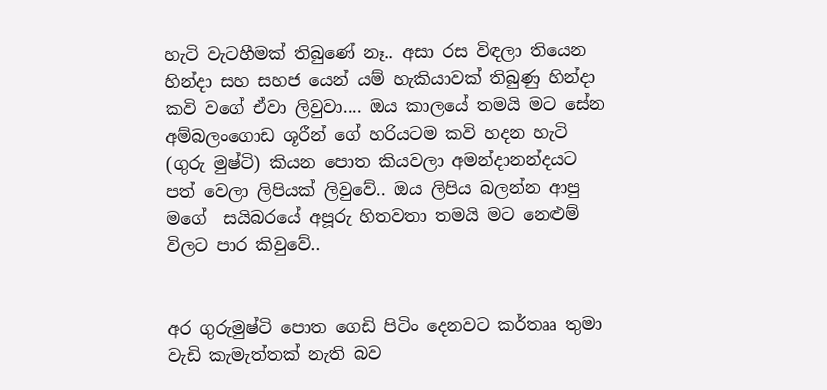හැටි වැටහීමක් තිබුණේ නෑ.. අසා රස විඳලා තියෙන හින්දා සහ සහජ යෙන් යම් හැකියාවක් තිබුණු හින්දා කවි වගේ ඒවා ලිවුවා.... ඔය කාලයේ තමයි මට සේන අම්බලංගොඩ ශූරීන් ගේ හරියටම කවි හදන හැටි (ගුරු මුෂ්ටි) කියන පොත කියවලා අමන්දානන්දයට පත් වෙලා ලිපියක් ලිවුවේ.. ඔය ලිපිය බලන්න ආපු මගේ  සයිබරයේ අපූරු හිතවතා තමයි මට නෙළුම් විලට පාර කිවුවේ..


අර ගුරුමුෂ්ටි පොත ගෙඩි පිටිං දෙනවට කර්තෲ තුමා වැඩි කැමැත්තක් නැති බව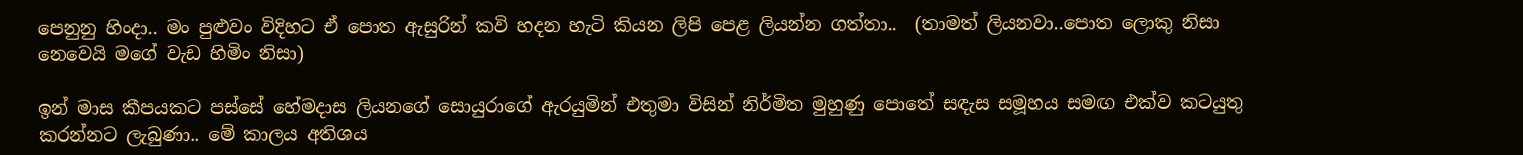පෙනුනු හිංදා.. මං පුළුවං විදිහට ඒ පොත ඇසුරින් කවි හදන හැටි කියන ලිපි පෙළ ලියන්න ගත්තා..  (තාමත් ලියනවා..පොත ලොකු නිසා නෙවෙයි මගේ වැඩ හිමිං නිසා)

ඉන් මාස කීපයකට පස්සේ හේමදාස ලියනගේ සොයුරාගේ ඇරයුමින් එතුමා විසින් නිර්මිත මුහුණු පොතේ සඳැස සමූහය සමඟ එක්ව කටයුතු කරන්නට ලැබුණා.. මේ කාලය අතිශය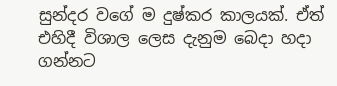සුන්දර වගේ ම දුෂ්කර කාලයක්. ඒත් එහිදී විශාල ලෙස දැනුම බෙදා හදා ගන්නට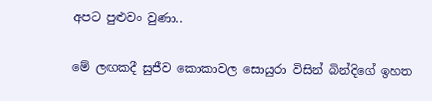අපට පුළුවං වුණා..

මේ ලඟකදී සුජීව කොකාවල සොයුරා විසින් බින්දිගේ ඉහත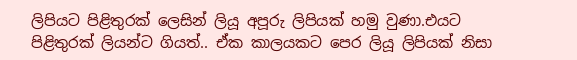ලිපියට පිළිතුරක් ලෙසින් ලියූ අපූරු ලිපියක් හමු වුණා.එයට පිළිතුරක් ලියන්ට ගියත්.. ඒක කාලයකට පෙර ලියූ ලිපියක් නිසා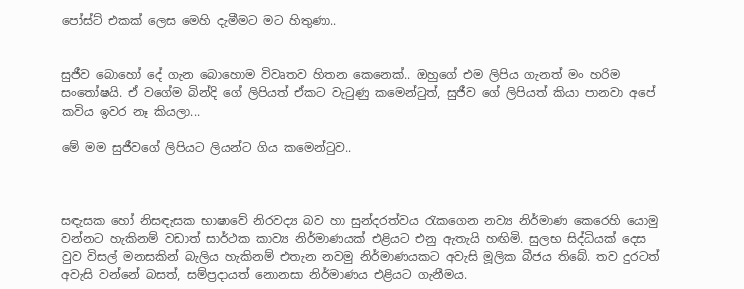පෝස්ට් එකක් ලෙස මෙහි දැමීමට මට හිතුණා..


සුජීව බොහෝ දේ ගැන බොහොම විවෘතව හිතන කෙනෙක්.. ඔහුගේ එම ලිපිය ගැනත් මං හරිම සංතෝෂයි. ඒ වගේම බින්දි ගේ ලිපියත් ඒකට වැටුණු කමෙන්ටුත්, සුජීව ගේ ලිපියත් කියා පානවා අපේ කවිය ඉවර නෑ කියලා...

මේ මම සුජීවගේ ලිපියට ලියන්ට ගිය කමෙන්ටුව..



සඳැසක හෝ නිසඳැසක භාෂාවේ නිරවද්‍ය බව හා සුන්දරත්වය රැකගෙන නව්‍ය නිර්මාණ කෙරෙහි යොමු වන්නට හැකිනම් වඩාත් සාර්ථක කාව්‍ය නිර්මාණයක් එළියට එනු ඇතැයි හඟිමි. සුලභ සිද්ධියක් දෙස වුව විසල් මනසකින් බැලිය හැකිනම් එතැන නවමු නිර්මාණයකට අවැසි මූලික බීජය තිබේ. තව දුරටත් අවැසි වන්නේ බසත්, සම්ප්‍රදායත් නොනසා නිර්මාණය එළියට ගැනීමය.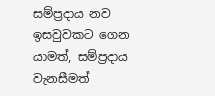සම්ප්‍රදාය නව ඉසවුවකට ගෙන යාමත්, සම්ප්‍රදාය වැනසීමත්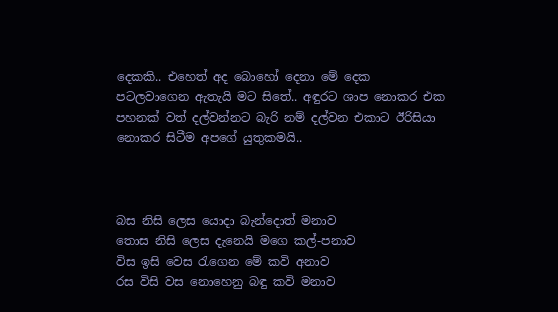දෙකකි.. එහෙත් අද බොහෝ දෙනා මේ දෙක පටලවාගෙන ඇතැයි මට සිතේ.. අඳුරට ශාප නොකර එක පහනක් වත් දල්වන්නට බැරි නම් දල්වන එකාට ඊරිසියා නොකර සිටීම අපගේ යුතුකමයි..



බස නිසි ලෙස යොදා බැන්දොත් මනාව
තොස නිසි ලෙස දැනෙයි මගෙ කල්-පනාව
විස ඉසි වෙස රැගෙන මේ කවි අනාව
රස විසි වස නොහෙනු බඳු කවි මනාව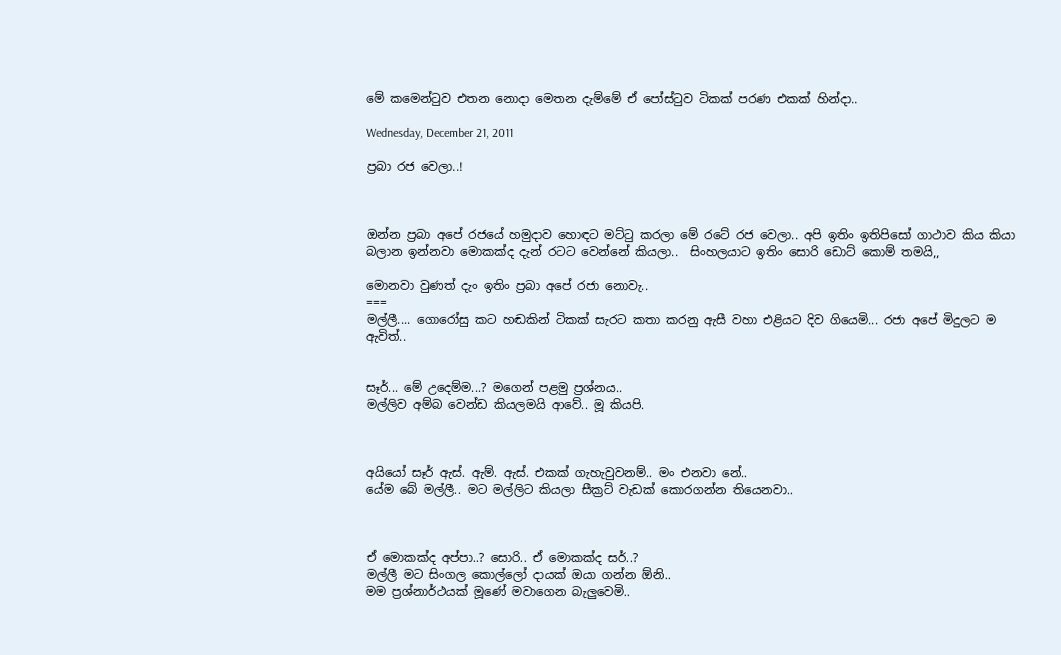මේ කමෙන්ටුව එතන නොදා මෙතන දැම්මේ ඒ පෝස්ටුව ටිකක් පරණ එකක් හින්දා..

Wednesday, December 21, 2011

ප්‍රබා රජ වෙලා..!



ඔන්න ප්‍රබා අපේ රජයේ හමුදාව හොඳට මට්ටු කරලා මේ රටේ රජ වෙලා.. අපි ඉතිං ඉතිපිසෝ ගාථාව කිය කියා බලාන ඉන්නවා මොකක්ද දැන් රටට වෙන්නේ කියලා..  සිංහලයාට ඉතිං සොරි ඩොට් කොම් තමයි,,

මොනවා වුණත් දැං ඉතිං ප්‍රබා අපේ රජා නොවැ..
===
මල්ලී.... ගොරෝසු කට හඬකින් ටිකක් සැරට කතා කරනු ඇසී වහා එළියට දිව ගියෙමි... රජා අපේ මිදුලට ම ඇවිත්..


සෑර්... මේ උදෙම්ම...? මගෙන් පළමු ප්‍රශ්නය..
මල්ලිව අම්බ වෙන්ඩ කියලමයි ආවේ.. මූ කියපි.



අයියෝ සෑර් ඇස්. ඇම්. ඇස්. එකක් ගැහැවුවනම්.. මං එනවා නේ..
යේම බේ මල්ලී.. මට මල්ලිට කියලා සීක්‍රට් වැඩක් කොරගන්න තියෙනවා..



ඒ මොකක්ද අප්පා..? සොරි.. ඒ මොකක්ද සර්..?
මල්ලී මට සිංගල කොල්ලෝ දායක් ඔයා ගන්න ඕනි..
මම ප්‍රශ්නාර්ථයක් මූණේ මවාගෙන බැලුවෙමි..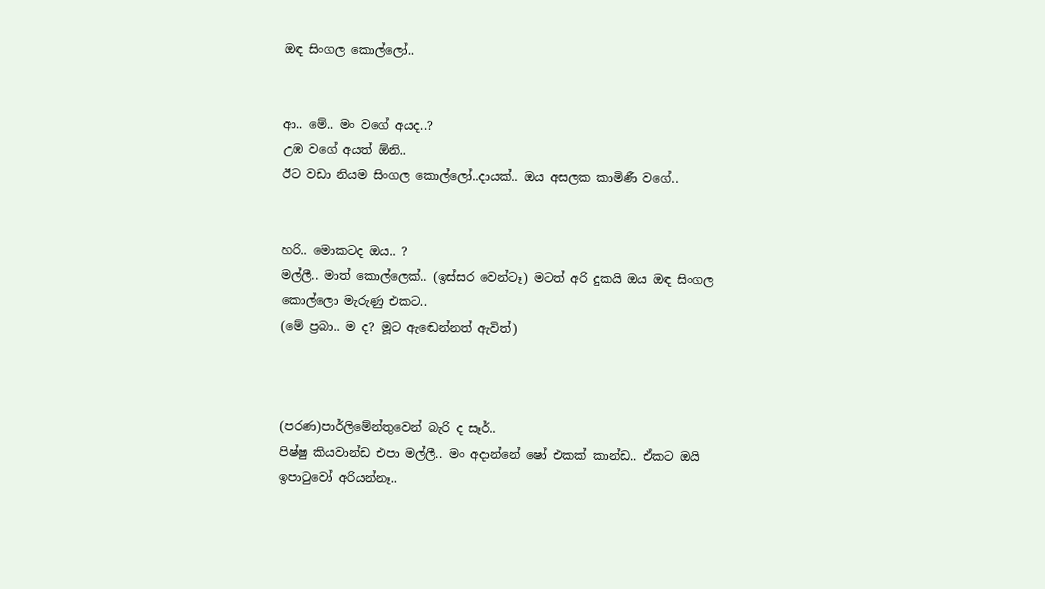ඔඳ සිංගල කොල්ලෝ..


ආ.. මේ.. මං වගේ අයද..?
උඹ වගේ අයත් ඕනි..
ඊට වඩා නියම සිංගල කොල්ලෝ..දායක්.. ඔය අසලක කාමිණී වගේ..


හරි.. මොකටද ඔය.. ?
මල්ලී.. මාත් කොල්ලෙක්.. (ඉස්සර වෙන්ටෑ) මටත් අරි දුකයි ඔය ඔඳ සිංගල කොල්ලො මැරුණු එකට..
(මේ ප්‍රබා.. ම ද? මූට ඇඬෙන්නත් ඇවිත්)



(පරණ)පාර්ලිමේන්තුවෙන් බැරි ද සෑර්..
පිෂ්ෂු කියවාන්ඩ එපා මල්ලී.. මං අදාන්නේ ෂෝ එකක් කාන්ඩ.. ඒකට ඔයි ඉපාටුවෝ අරියන්නෑ..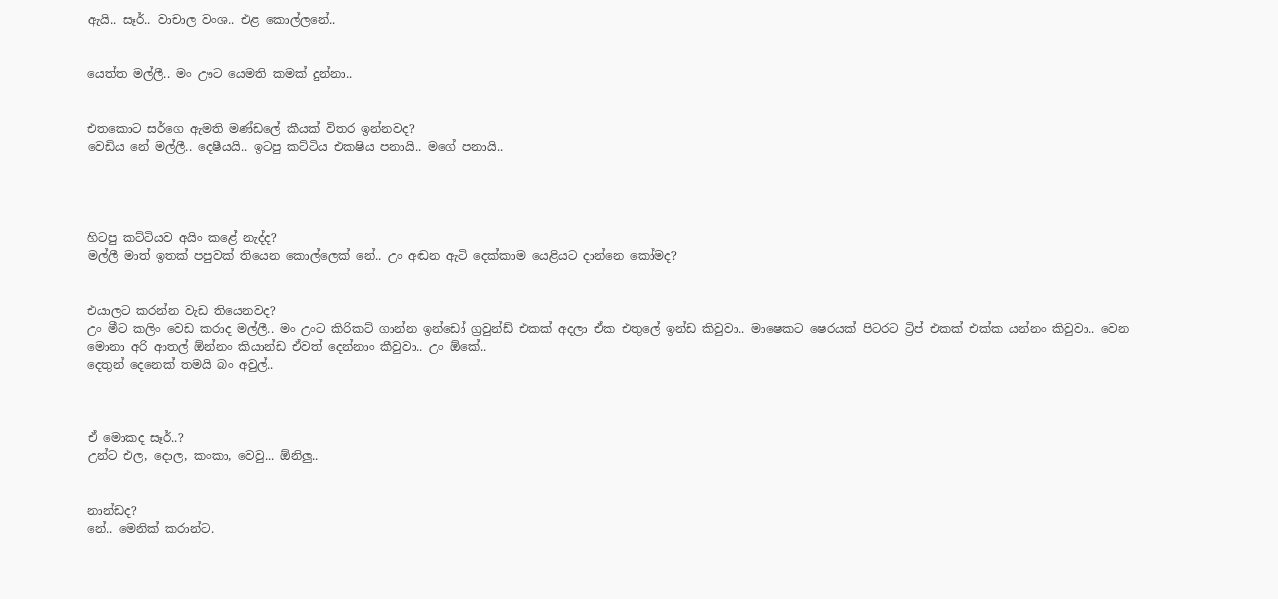ඇයි.. සෑර්.. වාචාල වංශ.. එළ කොල්ලනේ..


යෙත්ත මල්ලී.. මං ඌට යෙමති කමක් දුන්නා..


එතකොට සර්ගෙ ඇමති මණ්ඩලේ කීයක් විතර ඉන්නවද?
වෙඩිය නේ මල්ලී.. දෙෂීයයි.. ඉටපු කට්ටිය එකෂිය පනායි.. මගේ පනායි..




හිටපු කට්ටියව අයිං කළේ නැද්ද?
මල්ලී මාත් ඉතක් පපුවක් තියෙන කොල්ලෙක් නේ.. උං අඬන ඇටි දෙක්කාම යෙළියට දාන්නෙ කෝමද?


එයාලට කරන්න වැඩ තියෙනවද?
උං මීට කලිං වෙඩ කරාද මල්ලී.. මං උංට කිරිකට් ගාන්න ඉන්ඩෝ ග්‍රවුන්ඩ් එකක් අදලා ඒක එතුලේ ඉන්ඩ කිවුවා.. මාෂෙකට ෂෙරයක් පිටරට ට්‍රිප් එකක් එක්ක යන්නං කිවුවා.. වෙන මොනා අරි ආතල් ඕන්නං කියාන්ඩ ඒවත් දෙන්නාං කීවුවා.. උං ඕකේ..
දෙතුන් දෙනෙක් තමයි බං අවුල්..



ඒ මොකද සෑර්..?
උන්ට එල, දොල, කංකා, වෙවු... ඕනිලු..


නාන්ඩද?
නේ.. මෙනික් කරාන්ට.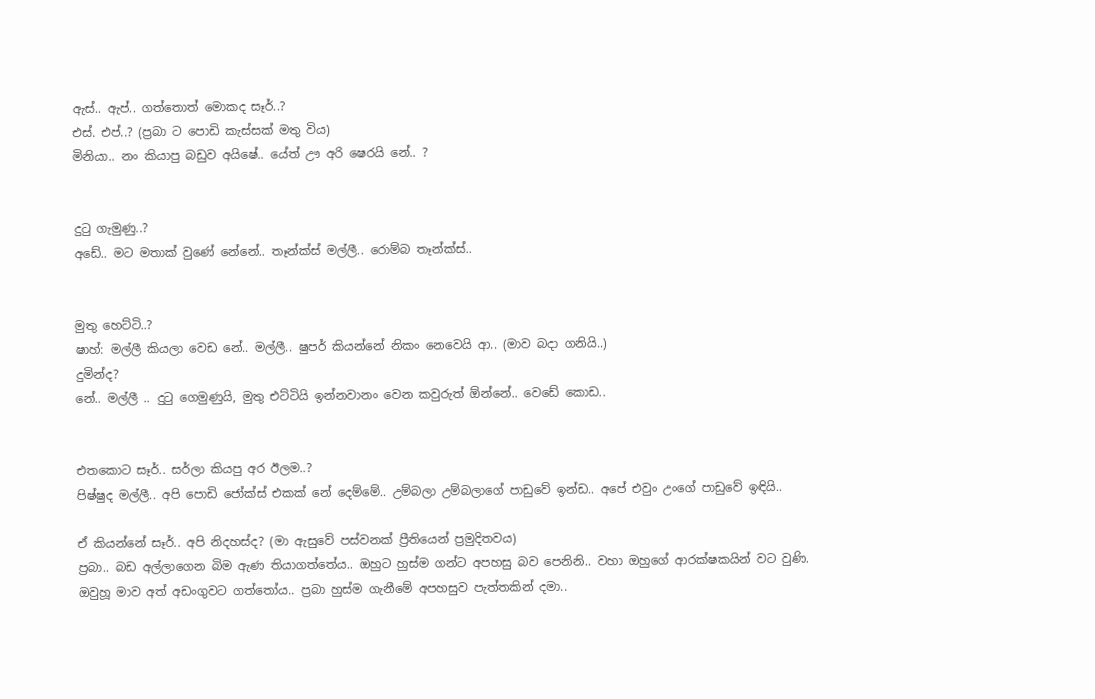ඇස්.. ඇප්.. ගත්තොත් මොකද සෑර්..?
එස්. එප්..? (ප්‍රබා ට පොඩි කැස්සක් මතු විය)
මිනියා.. නං කියාපු බඩුව අයිෂේ.. යේත් ඌ අරි ෂෙරයි නේ.. ?


දුටු ගැමුණු..?
අඩේ.. මට මතාක් වුණේ නේනේ.. තෑන්ක්ස් මල්ලී.. රොම්බ තෑන්ක්ස්..


මුතු හෙට්ටි..?
ෂාහ්: මල්ලී කියලා වෙඩ නේ.. මල්ලී.. ෂුපර් කියන්නේ නිකං නෙවෙයි ආ.. (මාව බදා ගනියි..)
දුමින්ද?
නේ.. මල්ලී .. දුටු ගෙමුණුයි, මුතු එට්ටියි ඉන්නවානං වෙන කවුරුත් ඕන්නේ.. වෙඩේ කොඩ..


එතකොට සෑර්.. සර්ලා කියපු අර ඊලම..?
පිෂ්ෂුද මල්ලී.. අපි පොඩි ජෝක්ස් එකක් නේ දෙම්මේ.. උම්බලා උම්බලාගේ පාඩුවේ ඉන්ඩ.. අපේ එවුං උංගේ පාඩුවේ ඉඳියි..

ඒ කියන්නේ සෑර්.. අපි නිදහස්ද? (මා ඇසුවේ පස්වනක් ප්‍රීතියෙන් ප්‍රමුදිතවය)
ප්‍රබා.. බඩ අල්ලාගෙන බිම ඇණ තියාගත්තේය.. ඔහුට හුස්ම ගන්ට අපහසු බව පෙනිනි.. වහා ඔහුගේ ආරක්ෂකයින් වට වුණි. ඔවුහූ මාව අත් අඩංගුවට ගත්තෝය.. ප්‍රබා හුස්ම ගැනීමේ අපහසුව පැත්තකින් දමා..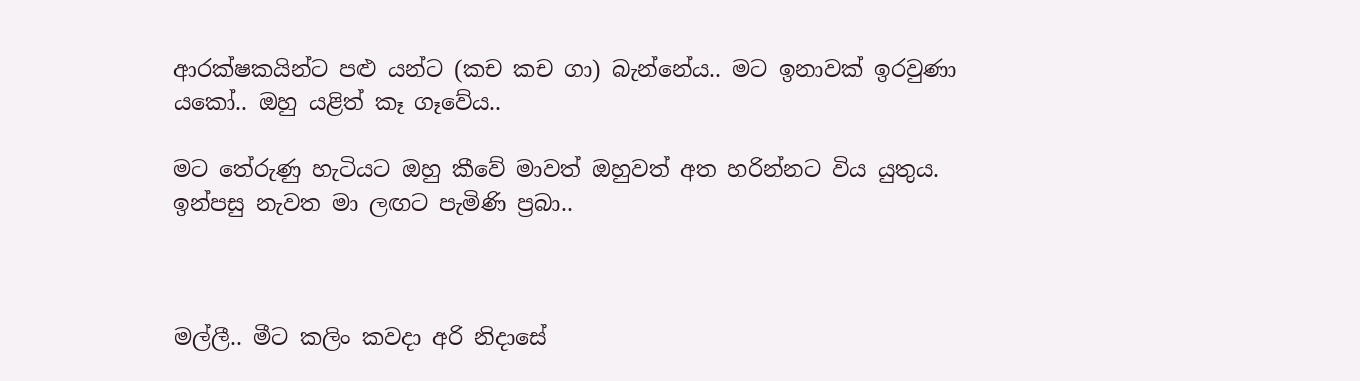ආරක්ෂකයින්ට පළු යන්ට (කච කච ගා) බැන්නේය.. මට ඉනාවක් ඉරවුණා යකෝ.. ඔහු යළිත් කෑ ගෑවේය..

මට තේරුණු හැටියට ඔහු කීවේ මාවත් ඔහුවත් අත හරින්නට විය යුතුය. ඉන්පසු නැවත මා ලඟට පැමිණි ප්‍රබා..



මල්ලී.. මීට කලිං කවදා අරි නිදාසේ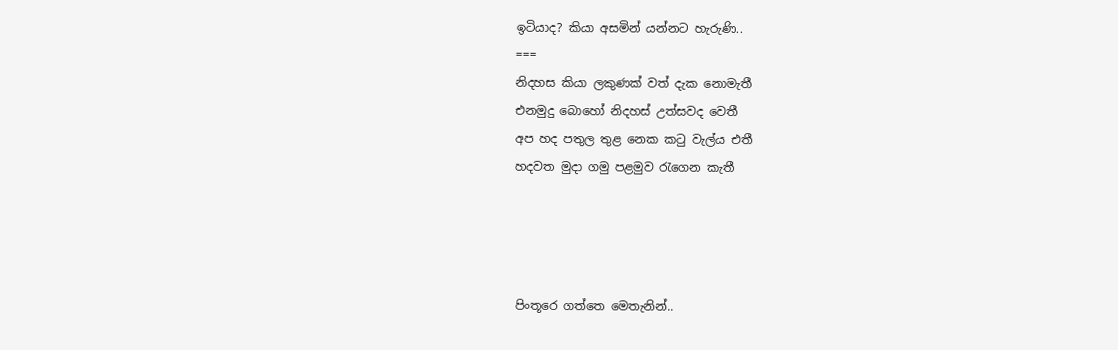ඉටියාද? කියා අසමින් යන්නට හැරුණි..
===
නිදහස කියා ලකුණක් වත් දැක නොමැතී
එනමුදු බොහෝ නිදහස් උත්‍සවද වෙතී
අප හද පතුල තුළ නෙක කටු වැල්ය එතී
හදවත මුදා ගමු පළමුව රැගෙන කැතී




පිංතූරෙ ගත්තෙ මෙතැනින්..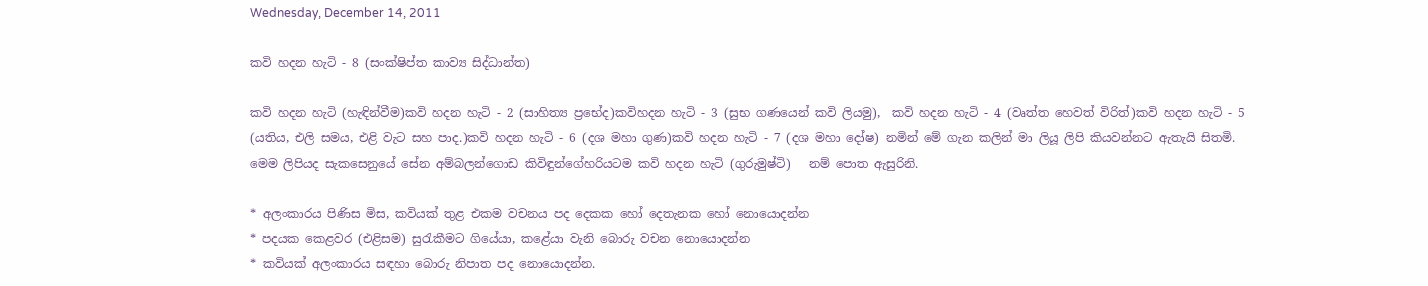Wednesday, December 14, 2011

කවි හදන හැටි - 8 (සංක්ෂිප්ත කාව්‍ය සිද්ධාන්ත)

කවි හදන හැටි (හැඳින්වීම)කවි හදන හැටි - 2 (සාහිත්‍ය ප්‍රභේද)කවිහදන හැටි - 3 (සුභ ගණයෙන් කවි ලියමු),  කවි හදන හැටි - 4 (වෘත්ත හෙවත් විරිත්)කවි හදන හැටි - 5 (යතිය, එලි සමය, එළි වැට සහ පාද.)කවි හදන හැටි - 6 (දශ මහා ගුණ)කවි හදන හැටි - 7 (දශ මහා දෝෂ) නමින් මේ ගැන කලින් මා ලියූ ලිපි කියවන්නට ඇතැයි සිතමි. මෙම ලිපියද සැකසෙනුයේ සේන අම්බලන්ගොඩ කිවිඳුන්ගේහරියටම කවි හදන හැටි (ගුරුමුෂ්ටි)   නම් පොත ඇසුරිනි.

* අලංකාරය පිණිස මිස, කවියක් තුළ එකම වචනය පද දෙකක හෝ දෙතැනක හෝ නොයොදන්න
* පදයක කෙළවර (එළිසම) සුරැකීමට ගියේයා, කළේයා වැනි බොරු වචන නොයොදන්න
* කවියක් අලංකාරය සඳහා බොරු නිපාත පද නොයොදන්න.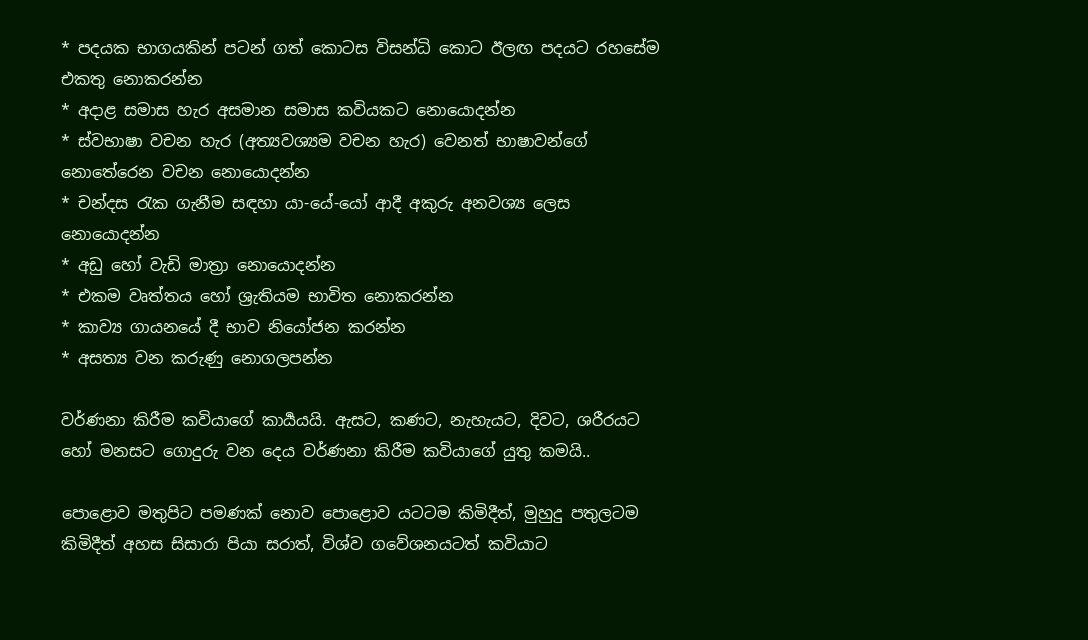* පදයක භාගයකින් පටන් ගත් කොටස විසන්ධි කොට ඊලඟ පදයට රහසේම එකතු නොකරන්න
* අදාළ සමාස හැර අසමාන සමාස කවියකට නොයොදන්න
* ස්වභාෂා වචන හැර (අත්‍යවශ්‍යම වචන හැර) වෙනත් භාෂාවන්ගේ නොතේරෙන වචන නොයොදන්න
* චන්දස රැක ගැනීම සඳහා යා-යේ-යෝ ආදී අකුරු අනවශ්‍ය ලෙස නොයොදන්න
* අඩු හෝ වැඩි මාත්‍රා නොයොදන්න
* එකම වෘත්තය හෝ ශ්‍රැතියම භාවිත නොකරන්න
* කාව්‍ය ගායනයේ දී භාව නියෝජන කරන්න
* අසත්‍ය වන කරුණු නොගලපන්න

වර්ණනා කිරීම කවියාගේ කාර්‍යයයි. ඇසට, කණට, නැහැයට, දිවට, ශරීරයට හෝ මනසට ගොදුරු වන දෙය වර්ණනා කිරීම කවියාගේ යුතු කමයි..

පොළොව මතුපිට පමණක් නොව පොළොව යටටම කිමිදීත්, මුහුදු පතුලටම කිමිදීත් අහස සිසාරා පියා සරාත්, විශ්ව ගවේශනයටත් කවියාට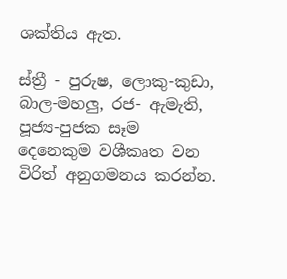ශක්තිය ඇත.

ස්ත්‍රී - පුරුෂ, ලොකු-කුඩා, බාල-මහලු, රජ- ඇමැති, පූජ්‍ය-පුජක සෑම දෙනෙකුම වශීකෘත වන විරිත් අනුගමනය කරන්න.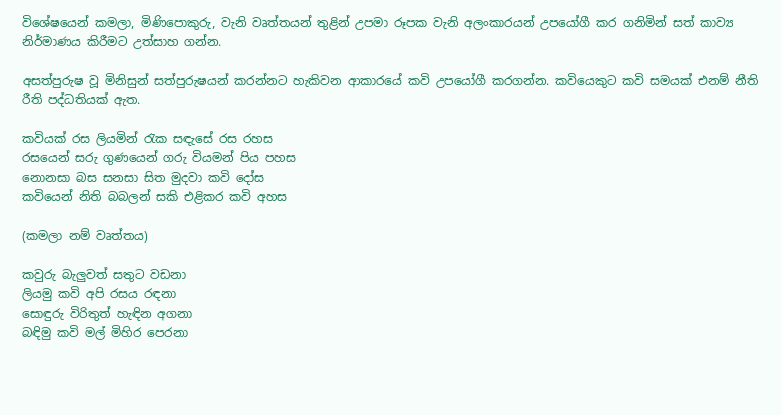විශේෂයෙන් කමලා, මිණිපොකුරු, වැනි වෘත්තයන් තුළින් උපමා රූපක වැනි අලංකාරයන් උපයෝගී කර ගනිමින් සත් කාව්‍ය නිර්මාණය කිරීමට උත්සාහ ගන්න.

අසත්පුරුෂ වූ මිනිසුන් සත්පුරුෂයන් කරන්නට හැකිවන ආකාරයේ කවි උපයෝගී කරගන්න. කවියෙකුට කවි සමයක් එනම් නීති රීති පද්ධතියක් ඇත.

කවියක් රස ලියමින් රැක සඳැසේ රස රහස
රසයෙන් සරු ගුණයෙන් ගරු වියමන් පිය පහස
නොනසා බස සනසා සිත මුදවා කවි දෝස
කවියෙන් නිති බබලන් සකි එළිකර කවි අහස

(කමලා නම් වෘත්තය)

කවුරු බැලුවත් සතුට වඩනා
ලියමු කවි අපි රසය රඳනා
සොඳුරු විරිතුත් හැඳින අගනා
බඳිමු කවි මල් මිහිර පෙරනා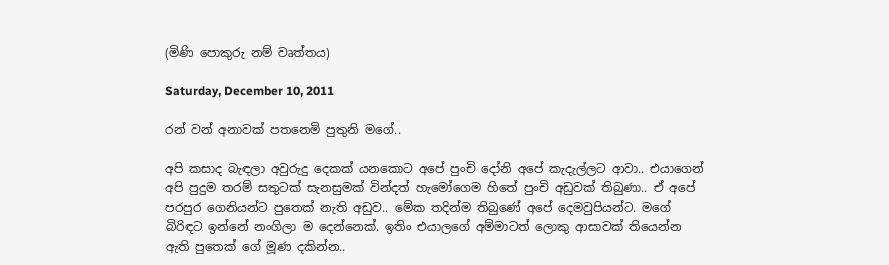(මිණි පොකුරු නම් වෘත්තය)

Saturday, December 10, 2011

රන් වන් අනාවක් පතනෙමි පුතුනි මගේ..

අපි කසාද බැඳලා අවුරුදු දෙකක් යනකොට අපේ පුංචි දෝනි අපේ කැදැල්ලට ආවා.. එයාගෙන් අපි පුදුම තරම් සතුටක් සැනසුමක් වින්දත් හැමෝගෙම හිතේ පුංචි අඩුවක් තිබුණා.. ඒ අපේ පරපුර ගෙනියන්ට පුතෙක් නැති අඩුව.. මේක තදින්ම තිබුණේ අපේ දෙමවුපියන්ට. මගේ බිරිඳට ඉන්නේ නංගිලා ම දෙන්නෙක්. ඉතිං එයාලගේ අම්මාටත් ලොකු ආසාවක් තියෙන්න ඇති පුතෙක් ගේ මූණ දකින්න..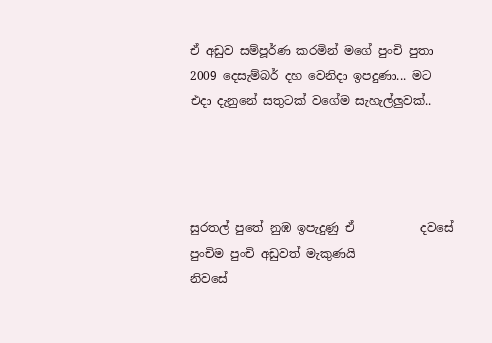ඒ අඩුව සම්පූර්ණ කරමින් මගේ පුංචි පුතා 2009 දෙසැම්බර් දහ වෙනිදා ඉපදුණා... මට එදා දැනුනේ සතුටක් වගේම සැහැල්ලුවක්..




සුරතල් පුතේ නුඹ ඉපැදුණු ඒ           දවසේ
පුංචිම පුංචි අඩුවත් මැකුණයි           නිවසේ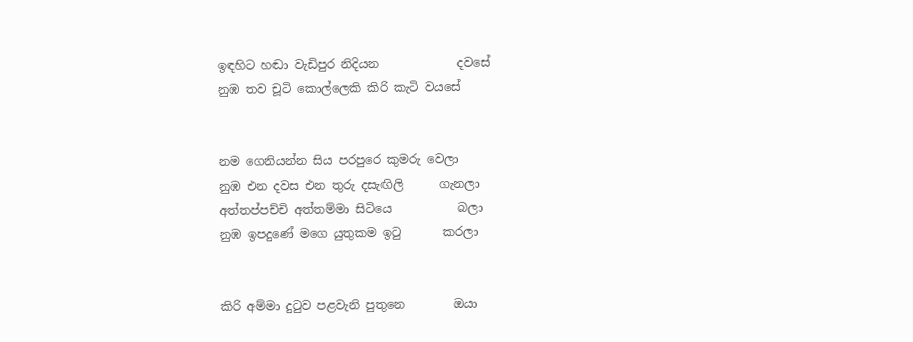ඉඳහිට හඬා වැඩිපුර නිදියන             දවසේ
නුඹ තව චූටි කොල්ලෙකි කිරි කැටි වයසේ


නම ගෙනියන්න සිය පරපුරෙ කුමරු වෙලා
නුඹ එන දවස එන තුරු දසැඟිලි      ගැනලා
අත්තප්පච්චි අත්තම්මා සිටියෙ           බලා
නුඹ ඉපදුණේ මගෙ යුතුකම ඉටු       කරලා


කිරි අම්මා දුටුව පළවැනි පුතුනෙ        ඔයා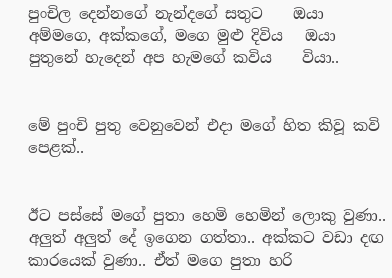පුංචිල දෙන්නගේ නැන්දගේ සතුට    ඔයා
අම්මගෙ, අක්කගේ, මගෙ මුළු දිවිය   ඔයා
පුතුනේ හැදෙන් අප හැමගේ කවිය    වියා..


මේ පුංචි පුතු වෙනුවෙන් එදා මගේ හිත කිවූ කවි පෙළක්..


ඊට පස්සේ මගේ පුතා හෙමි හෙමින් ලොකු වුණා.. අලුත් අලුත් දේ ඉගෙන ගත්තා.. අක්කට වඩා දඟ කාරයෙක් වුණා.. ඒත් මගෙ පුතා හරි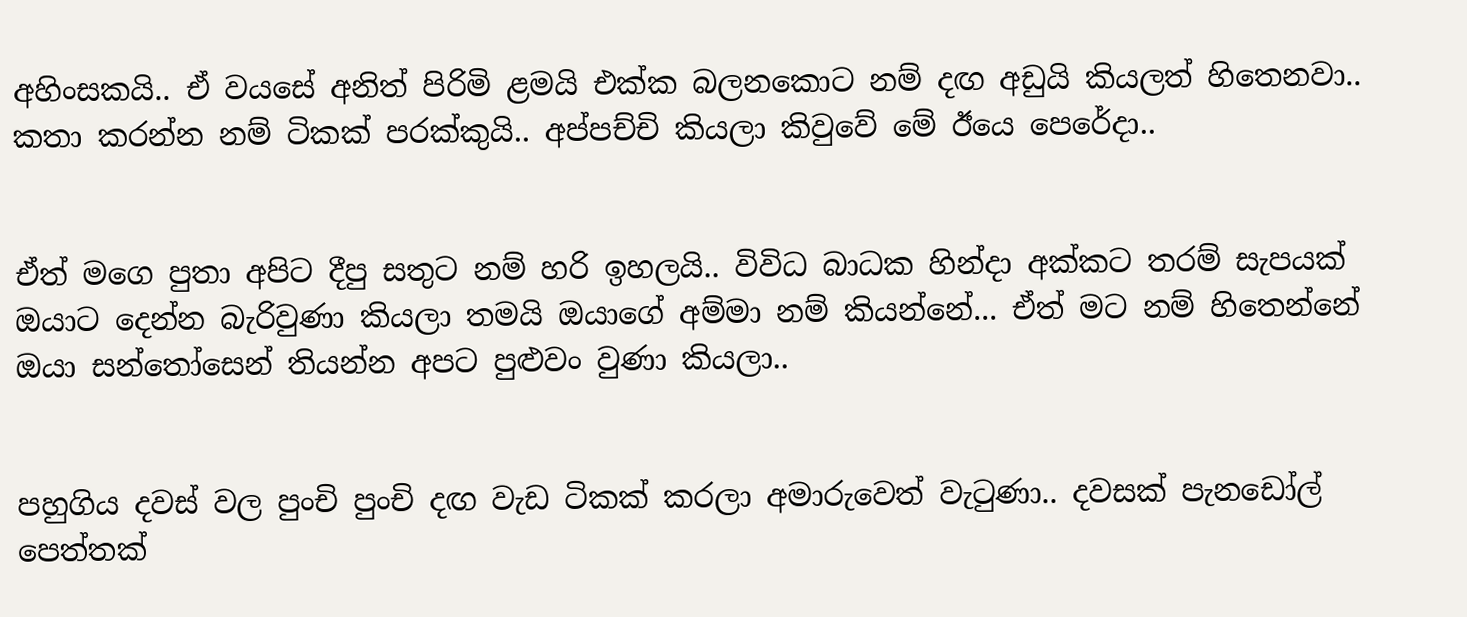අහිංසකයි.. ඒ වයසේ අනිත් පිරිමි ළමයි එක්ක බලනකොට නම් දඟ අඩුයි කියලත් හිතෙනවා.. කතා කරන්න නම් ටිකක් පරක්කුයි.. අප්පච්චි කියලා කිවුවේ මේ ඊයෙ පෙරේදා..


ඒත් මගෙ පුතා අපිට දීපු සතුට නම් හරි ඉහලයි.. විවිධ බාධක හින්දා අක්කට තරම් සැපයක් ඔයාට දෙන්න බැරිවුණා කියලා තමයි ඔයාගේ අම්මා නම් කියන්නේ... ඒත් මට නම් හිතෙන්නේ ඔයා සන්තෝසෙන් තියන්න අපට පුළුවං වුණා කියලා..


පහුගිය දවස් වල පුංචි පුංචි දඟ වැඩ ටිකක් කරලා අමාරුවෙත් වැටුණා.. දවසක් පැනඩෝල් පෙත්තක්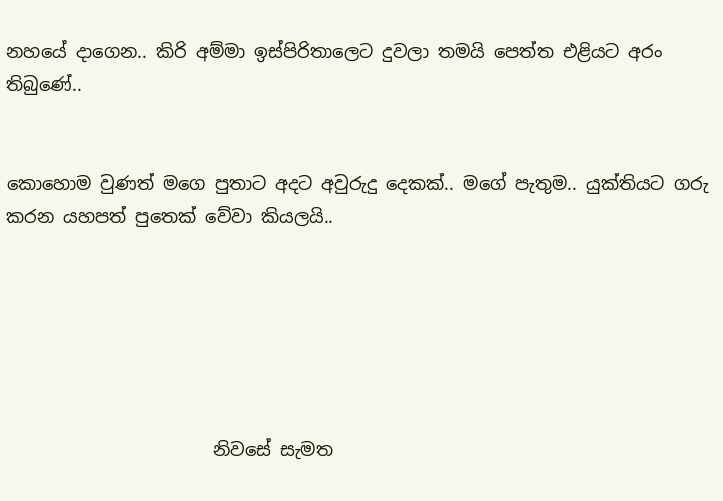නහයේ දාගෙන.. කිරි අම්මා ඉස්පිරිතාලෙට දුවලා තමයි පෙත්ත එළියට අරං තිබුණේ..


කොහොම වුණත් මගෙ පුතාට අදට අවුරුදු දෙකක්.. මගේ පැතුම.. යුක්තියට ගරු කරන යහපත් පුතෙක් වේවා කියලයි..






                       නිවසේ සැමත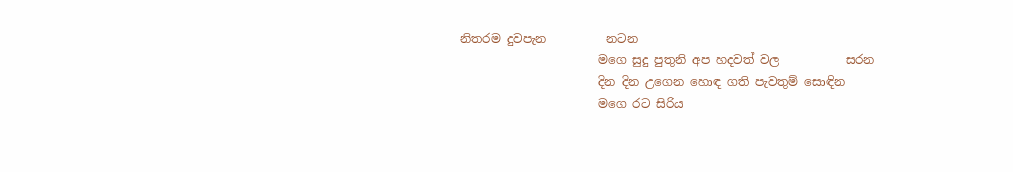නිතරම දුවපැන          නටන
                       මගෙ සුදු පුතුනි අප හදවත් වල           සරන
                       දින දින උගෙන හොඳ ගති පැවතුම් සොඳින
                       මගෙ රට සිරිය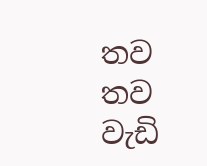තව තව වැඩි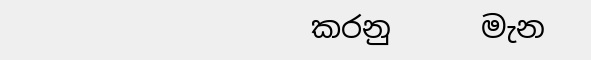කරනු      මැන